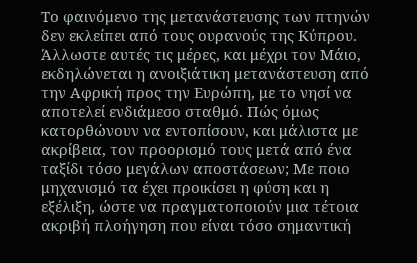Tο φαινόμενο της μετανάστευσης των πτηνών δεν εκλείπει από τους ουρανούς της Κύπρου. Άλλωστε αυτές τις μέρες, και μέχρι τον Μάιο, εκδηλώνεται η ανοιξιάτικη μετανάστευση από την Αφρική προς την Ευρώπη, με το νησί να αποτελεί ενδιάμεσο σταθμό. Πώς όμως κατορθώνουν να εντοπίσουν, και μάλιστα με ακρίβεια, τον προορισμό τους μετά από ένα ταξίδι τόσο μεγάλων αποστάσεων; Με ποιο μηχανισμό τα έχει προικίσει η φύση και η εξέλιξη, ώστε να πραγματοποιούν μια τέτοια ακριβή πλοήγηση που είναι τόσο σημαντική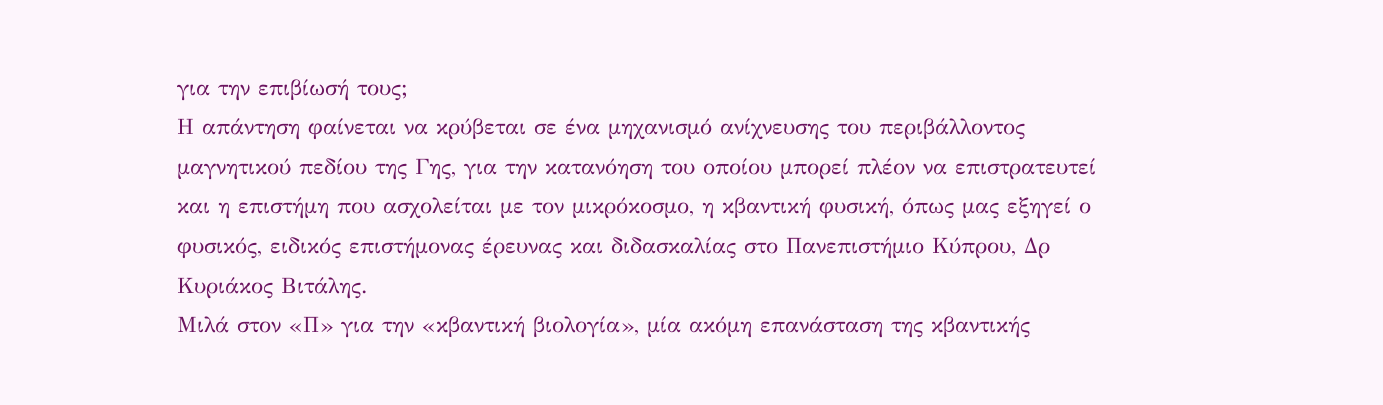για την επιβίωσή τους;
Η απάντηση φαίνεται να κρύβεται σε ένα μηχανισμό ανίχνευσης του περιβάλλοντος μαγνητικού πεδίου της Γης, για την κατανόηση του οποίου μπορεί πλέον να επιστρατευτεί και η επιστήμη που ασχολείται με τον μικρόκοσμο, η κβαντική φυσική, όπως μας εξηγεί ο φυσικός, ειδικός επιστήμονας έρευνας και διδασκαλίας στο Πανεπιστήμιο Κύπρου, Δρ Κυριάκος Βιτάλης.
Mιλά στον «Π» για την «κβαντική βιολογία», μία ακόμη επανάσταση της κβαντικής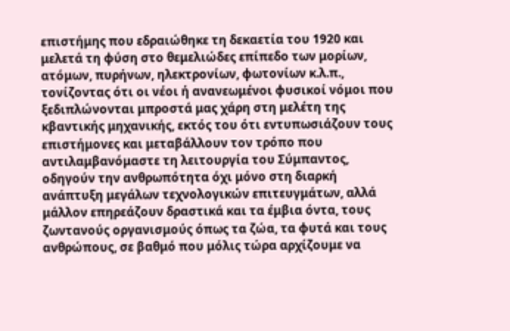επιστήμης που εδραιώθηκε τη δεκαετία του 1920 και μελετά τη φύση στο θεμελιώδες επίπεδο των μορίων, ατόμων, πυρήνων, ηλεκτρονίων, φωτονίων κ.λ.π., τονίζοντας ότι οι νέοι ή ανανεωμένοι φυσικοί νόμοι που ξεδιπλώνονται μπροστά μας χάρη στη μελέτη της κβαντικής μηχανικής, εκτός του ότι εντυπωσιάζουν τους επιστήμονες και μεταβάλλουν τον τρόπο που αντιλαμβανόμαστε τη λειτουργία του Σύμπαντος, οδηγούν την ανθρωπότητα όχι μόνο στη διαρκή ανάπτυξη μεγάλων τεχνολογικών επιτευγμάτων, αλλά μάλλον επηρεάζουν δραστικά και τα έμβια όντα, τους ζωντανούς οργανισμούς όπως τα ζώα, τα φυτά και τους ανθρώπους, σε βαθμό που μόλις τώρα αρχίζουμε να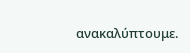ανακαλύπτουμε.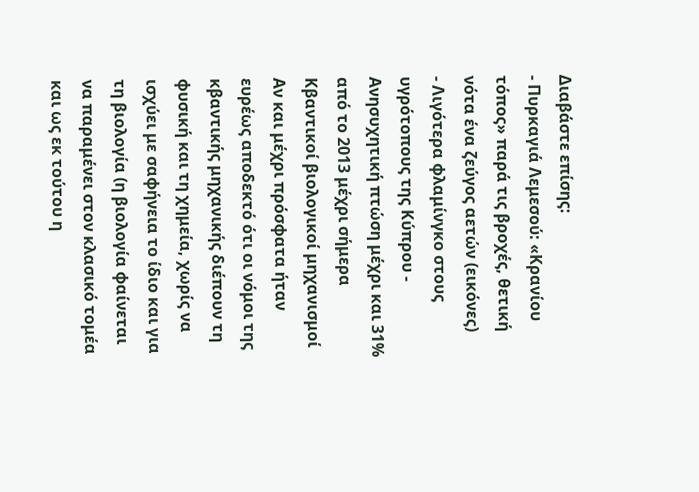Διαβάστε επίσης:
- Πυρκαγιά Λεμεσού: «Κρανίου τόπος» παρά τις βροχές, θετική νότα ένα ζεύγος αετών (εικόνες)
- Λιγότερα φλαμίνγκο στους υγρότοπους της Κύπρου - Ανησυχητική πτώση μέχρι και 31% από το 2013 μέχρι σήμερα
Κβαντικοί βιολογικοί μηχανισμοί
Αν και μέχρι πρόσφατα ήταν ευρέως αποδεκτό ότι οι νόμοι της κβαντικής μηχανικής διέπουν τη φυσική και τη χημεία, χωρίς να ισχύει με σαφήνεια το ίδιο και για τη βιολογία (η βιολογία φαίνεται να παραμένει στον κλασικό τομέα και ως εκ τούτου η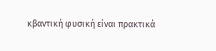κβαντική φυσική είναι πρακτικά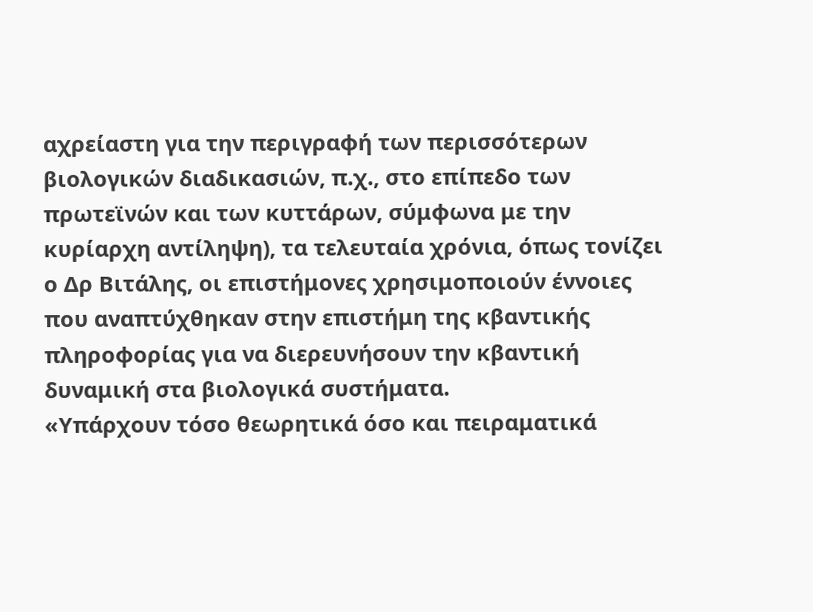αχρείαστη για την περιγραφή των περισσότερων βιολογικών διαδικασιών, π.χ., στο επίπεδο των πρωτεϊνών και των κυττάρων, σύμφωνα με την κυρίαρχη αντίληψη), τα τελευταία χρόνια, όπως τονίζει ο Δρ Βιτάλης, οι επιστήμονες χρησιμοποιούν έννοιες που αναπτύχθηκαν στην επιστήμη της κβαντικής πληροφορίας για να διερευνήσουν την κβαντική δυναμική στα βιολογικά συστήματα.
«Υπάρχουν τόσο θεωρητικά όσο και πειραματικά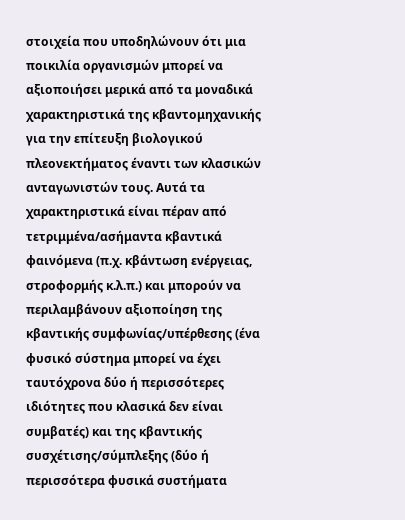στοιχεία που υποδηλώνουν ότι μια ποικιλία οργανισμών μπορεί να αξιοποιήσει μερικά από τα μοναδικά χαρακτηριστικά της κβαντομηχανικής για την επίτευξη βιολογικού πλεονεκτήματος έναντι των κλασικών ανταγωνιστών τους. Αυτά τα χαρακτηριστικά είναι πέραν από τετριμμένα/ασήμαντα κβαντικά φαινόμενα (π.χ. κβάντωση ενέργειας, στροφορμής κ.λ.π.) και μπορούν να περιλαμβάνουν αξιοποίηση της κβαντικής συμφωνίας/υπέρθεσης (ένα φυσικό σύστημα μπορεί να έχει ταυτόχρονα δύο ή περισσότερες ιδιότητες που κλασικά δεν είναι συμβατές) και της κβαντικής συσχέτισης/σύμπλεξης (δύο ή περισσότερα φυσικά συστήματα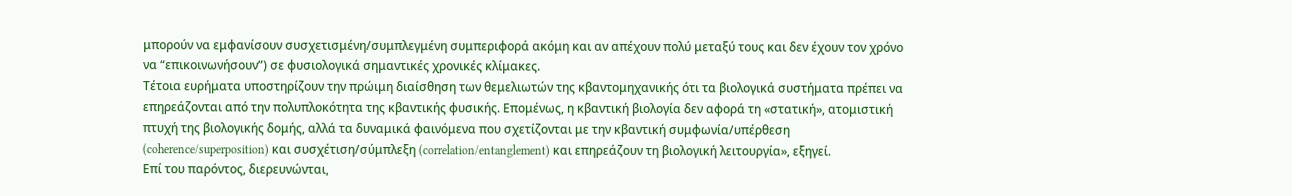μπορούν να εμφανίσουν συσχετισμένη/συμπλεγμένη συμπεριφορά ακόμη και αν απέχουν πολύ μεταξύ τους και δεν έχουν τον χρόνο να “επικοινωνήσουν”) σε φυσιολογικά σημαντικές χρονικές κλίμακες.
Τέτοια ευρήματα υποστηρίζουν την πρώιμη διαίσθηση των θεμελιωτών της κβαντομηχανικής ότι τα βιολογικά συστήματα πρέπει να επηρεάζονται από την πολυπλοκότητα της κβαντικής φυσικής. Επομένως, η κβαντική βιολογία δεν αφορά τη «στατική», ατομιστική πτυχή της βιολογικής δομής, αλλά τα δυναμικά φαινόμενα που σχετίζονται με την κβαντική συμφωνία/υπέρθεση (coherence/superposition) και συσχέτιση/σύμπλεξη (correlation/entanglement) και επηρεάζουν τη βιολογική λειτουργία», εξηγεί.
Επί του παρόντος, διερευνώνται,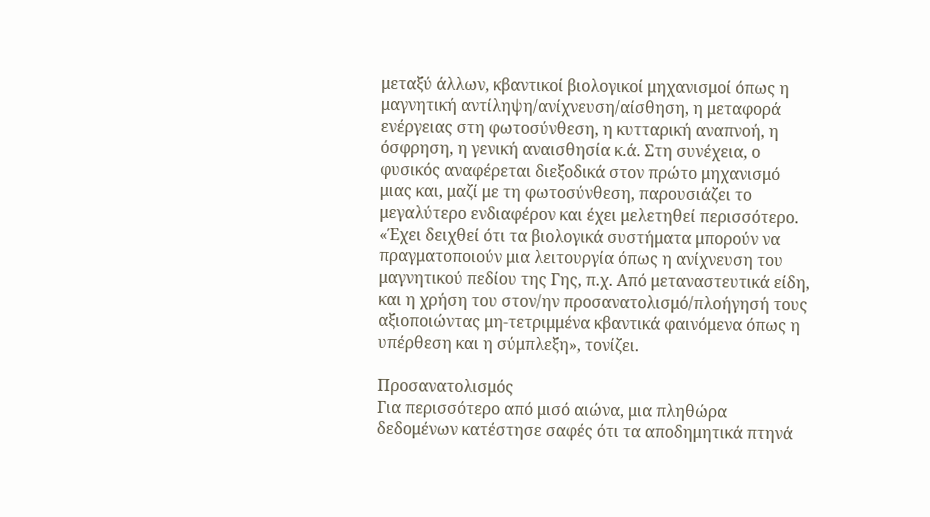μεταξύ άλλων, κβαντικοί βιολογικοί μηχανισμοί όπως η μαγνητική αντίληψη/ανίχνευση/αίσθηση, η μεταφορά ενέργειας στη φωτοσύνθεση, η κυτταρική αναπνοή, η όσφρηση, η γενική αναισθησία κ.ά. Στη συνέχεια, ο φυσικός αναφέρεται διεξοδικά στον πρώτο μηχανισμό μιας και, μαζί με τη φωτοσύνθεση, παρουσιάζει το μεγαλύτερο ενδιαφέρον και έχει μελετηθεί περισσότερο. «Έχει δειχθεί ότι τα βιολογικά συστήματα μπορούν να πραγματοποιούν μια λειτουργία όπως η ανίχνευση του μαγνητικού πεδίου της Γης, π.χ. Από μεταναστευτικά είδη, και η χρήση του στον/ην προσανατολισμό/πλοήγησή τους αξιοποιώντας μη-τετριμμένα κβαντικά φαινόμενα όπως η υπέρθεση και η σύμπλεξη», τονίζει.

Προσανατολισμός
Για περισσότερο από μισό αιώνα, μια πληθώρα δεδομένων κατέστησε σαφές ότι τα αποδημητικά πτηνά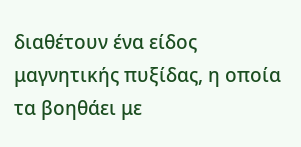διαθέτουν ένα είδος μαγνητικής πυξίδας, η οποία τα βοηθάει με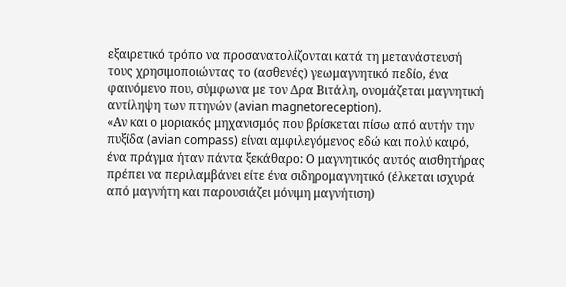εξαιρετικό τρόπο να προσανατολίζονται κατά τη μετανάστευσή τους χρησιμοποιώντας το (ασθενές) γεωμαγνητικό πεδίο, ένα φαινόμενο που, σύμφωνα με τον Δρα Βιτάλη, ονομάζεται μαγνητική αντίληψη των πτηνών (avian magnetoreception).
«Αν και ο μοριακός μηχανισμός που βρίσκεται πίσω από αυτήν την πυξίδα (avian compass) είναι αμφιλεγόμενος εδώ και πολύ καιρό, ένα πράγμα ήταν πάντα ξεκάθαρο: Ο μαγνητικός αυτός αισθητήρας πρέπει να περιλαμβάνει είτε ένα σιδηρομαγνητικό (έλκεται ισχυρά από μαγνήτη και παρουσιάζει μόνιμη μαγνήτιση)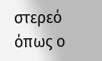στερεό όπως ο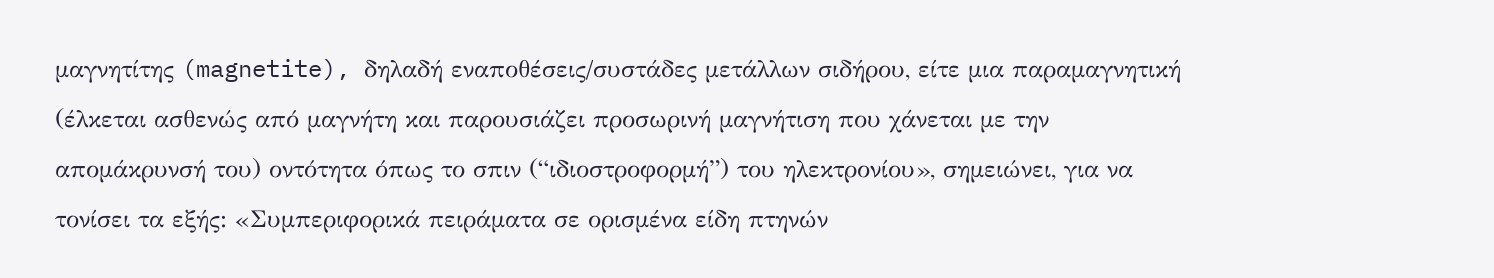μαγνητίτης (magnetite), δηλαδή εναποθέσεις/συστάδες μετάλλων σιδήρου, είτε μια παραμαγνητική (έλκεται ασθενώς από μαγνήτη και παρουσιάζει προσωρινή μαγνήτιση που χάνεται με την απομάκρυνσή του) οντότητα όπως το σπιν (“ιδιοστροφορμή”) του ηλεκτρονίου», σημειώνει, για να τονίσει τα εξής: «Συμπεριφορικά πειράματα σε ορισμένα είδη πτηνών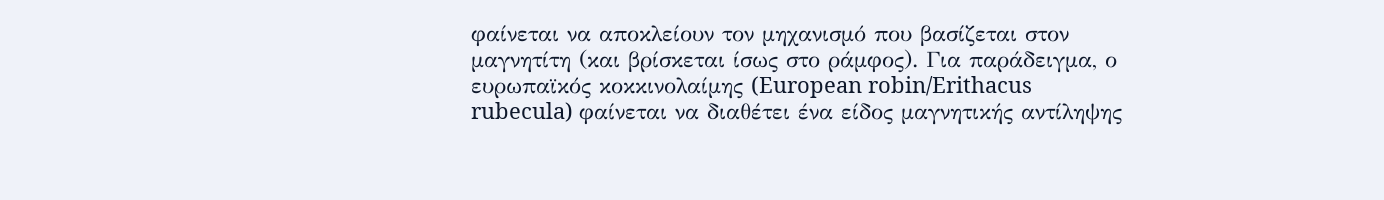φαίνεται να αποκλείουν τον μηχανισμό που βασίζεται στον μαγνητίτη (και βρίσκεται ίσως στο ράμφος). Για παράδειγμα, ο ευρωπαϊκός κοκκινολαίμης (European robin/Erithacus rubecula) φαίνεται να διαθέτει ένα είδος μαγνητικής αντίληψης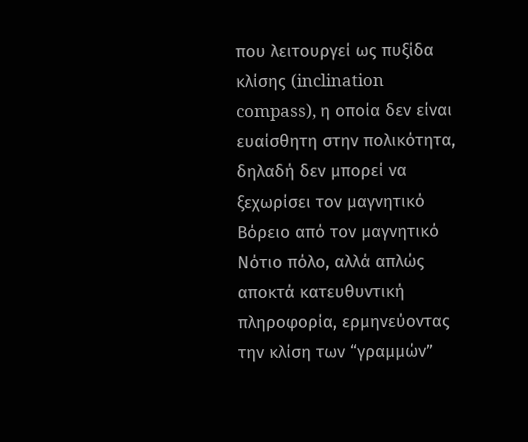που λειτουργεί ως πυξίδα κλίσης (inclination compass), η οποία δεν είναι ευαίσθητη στην πολικότητα, δηλαδή δεν μπορεί να ξεχωρίσει τον μαγνητικό Βόρειο από τον μαγνητικό Νότιο πόλο, αλλά απλώς αποκτά κατευθυντική πληροφορία, ερμηνεύοντας την κλίση των “γραμμών”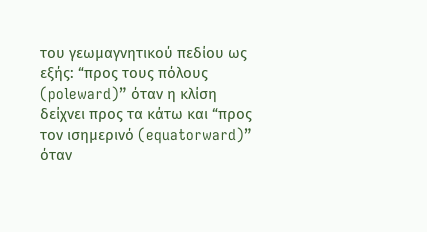του γεωμαγνητικού πεδίου ως εξής: “προς τους πόλους (poleward)” όταν η κλίση δείχνει προς τα κάτω και “προς τον ισημερινό (equatorward)” όταν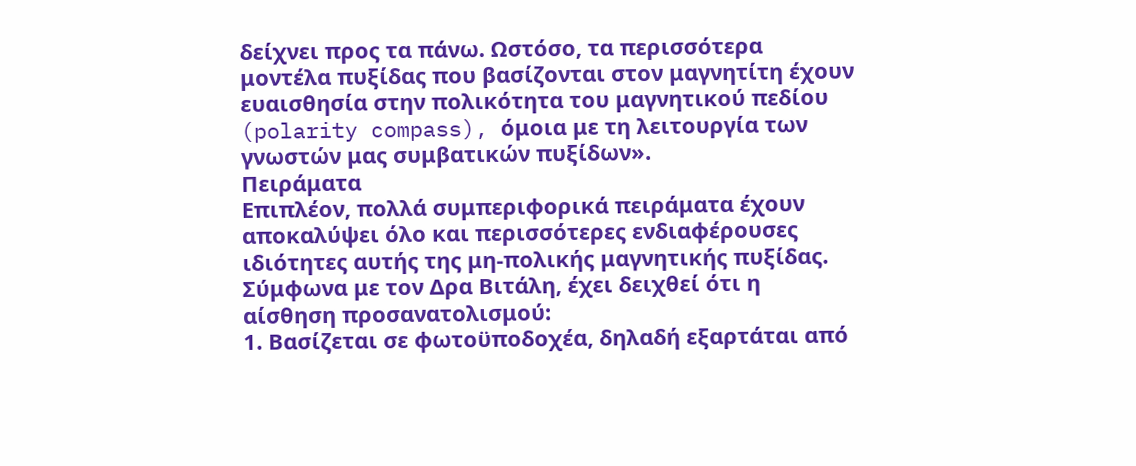δείχνει προς τα πάνω. Ωστόσο, τα περισσότερα μοντέλα πυξίδας που βασίζονται στον μαγνητίτη έχουν ευαισθησία στην πολικότητα του μαγνητικού πεδίου (polarity compass), όμοια με τη λειτουργία των γνωστών μας συμβατικών πυξίδων».
Πειράματα
Επιπλέον, πολλά συμπεριφορικά πειράματα έχουν αποκαλύψει όλο και περισσότερες ενδιαφέρουσες ιδιότητες αυτής της μη-πολικής μαγνητικής πυξίδας. Σύμφωνα με τον Δρα Βιτάλη, έχει δειχθεί ότι η αίσθηση προσανατολισμού:
1. Βασίζεται σε φωτοϋποδοχέα, δηλαδή εξαρτάται από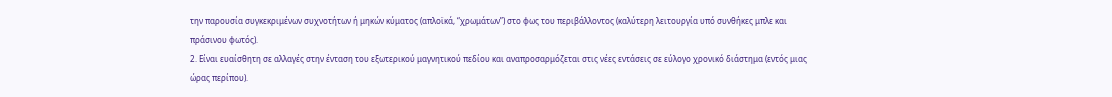την παρουσία συγκεκριμένων συχνοτήτων ή μηκών κύματος (απλοϊκά, “χρωμάτων”) στο φως του περιβάλλοντος (καλύτερη λειτουργία υπό συνθήκες μπλε και πράσινου φωτός).
2. Είναι ευαίσθητη σε αλλαγές στην ένταση του εξωτερικού μαγνητικού πεδίου και αναπροσαρμόζεται στις νέες εντάσεις σε εύλογο χρονικό διάστημα (εντός μιας ώρας περίπου).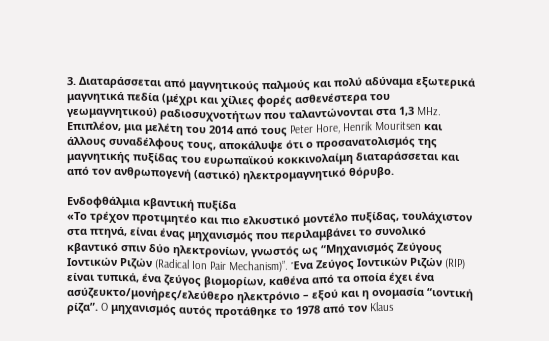3. Διαταράσσεται από μαγνητικούς παλμούς και πολύ αδύναμα εξωτερικά μαγνητικά πεδία (μέχρι και χίλιες φορές ασθενέστερα του γεωμαγνητικού) ραδιοσυχνοτήτων που ταλαντώνονται στα 1,3 MHz. Επιπλέον, μια μελέτη του 2014 από τους Peter Hore, Henrik Mouritsen και άλλους συναδέλφους τους, αποκάλυψε ότι ο προσανατολισμός της μαγνητικής πυξίδας του ευρωπαϊκού κοκκινολαίμη διαταράσσεται και από τον ανθρωπογενή (αστικό) ηλεκτρομαγνητικό θόρυβο.

Ενδοφθάλμια κβαντική πυξίδα
«Το τρέχον προτιμητέο και πιο ελκυστικό μοντέλο πυξίδας, τουλάχιστον στα πτηνά, είναι ένας μηχανισμός που περιλαμβάνει το συνολικό κβαντικό σπιν δύο ηλεκτρονίων, γνωστός ως “Μηχανισμός Ζεύγους Ιοντικών Ριζών (Radical Ion Pair Mechanism)”. Ένα Ζεύγος Ιοντικών Ριζών (RIP) είναι τυπικά, ένα ζεύγος βιομορίων, καθένα από τα οποία έχει ένα ασύζευκτο/μονήρες/ελεύθερο ηλεκτρόνιο – εξού και η ονομασία “ιοντική ρίζα”. O μηχανισμός αυτός προτάθηκε το 1978 από τον Klaus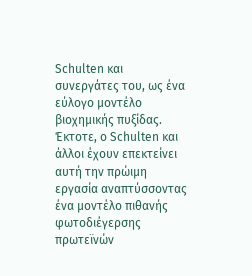Schulten και συνεργάτες του, ως ένα εύλογο μοντέλο βιοχημικής πυξίδας. Έκτοτε, ο Schulten και άλλοι έχουν επεκτείνει αυτή την πρώιμη εργασία αναπτύσσοντας ένα μοντέλο πιθανής φωτοδιέγερσης πρωτεϊνών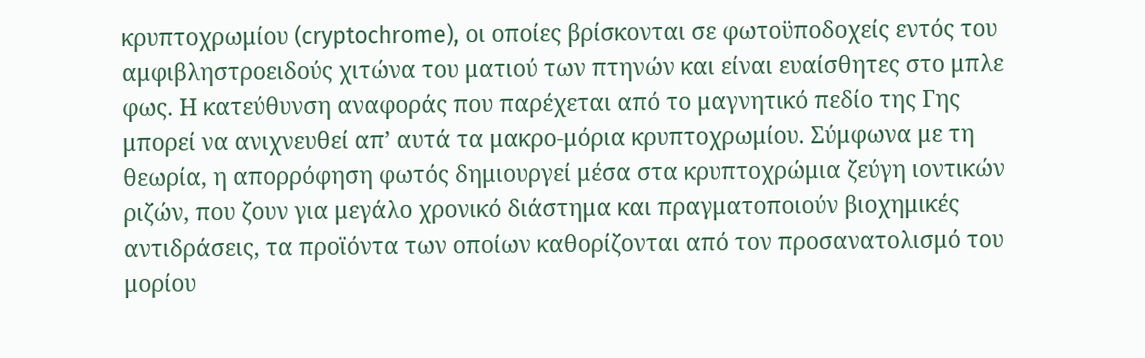κρυπτοχρωμίου (cryptochrome), οι οποίες βρίσκονται σε φωτοϋποδοχείς εντός του αμφιβληστροειδούς χιτώνα του ματιού των πτηνών και είναι ευαίσθητες στο μπλε φως. Η κατεύθυνση αναφοράς που παρέχεται από το μαγνητικό πεδίο της Γης μπορεί να ανιχνευθεί απ’ αυτά τα μακρο-μόρια κρυπτοχρωμίου. Σύμφωνα με τη θεωρία, η απορρόφηση φωτός δημιουργεί μέσα στα κρυπτοχρώμια ζεύγη ιοντικών ριζών, που ζουν για μεγάλο χρονικό διάστημα και πραγματοποιούν βιοχημικές αντιδράσεις, τα προϊόντα των οποίων καθορίζονται από τον προσανατολισμό του μορίου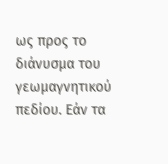ως προς το διάνυσμα του γεωμαγνητικού πεδίου. Εάν τα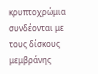κρυπτοχρώμια συνδέονται με τους δίσκους μεμβράνης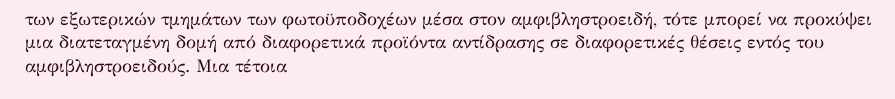των εξωτερικών τμημάτων των φωτοϋποδοχέων μέσα στον αμφιβληστροειδή, τότε μπορεί να προκύψει μια διατεταγμένη δομή από διαφορετικά προϊόντα αντίδρασης σε διαφορετικές θέσεις εντός του αμφιβληστροειδούς. Μια τέτοια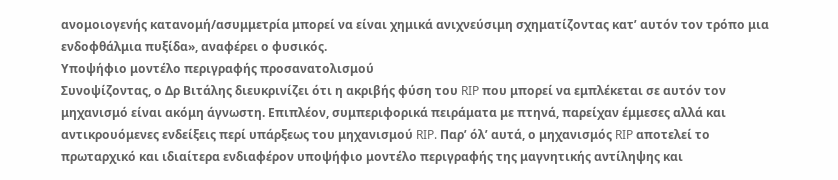ανομοιογενής κατανομή/ασυμμετρία μπορεί να είναι χημικά ανιχνεύσιμη σχηματίζοντας κατ’ αυτόν τον τρόπο μια ενδοφθάλμια πυξίδα», αναφέρει ο φυσικός.
Υποψήφιο μοντέλο περιγραφής προσανατολισμού
Συνοψίζοντας, ο Δρ Βιτάλης διευκρινίζει ότι η ακριβής φύση του RIP που μπορεί να εμπλέκεται σε αυτόν τον μηχανισμό είναι ακόμη άγνωστη. Επιπλέον, συμπεριφορικά πειράματα με πτηνά, παρείχαν έμμεσες αλλά και αντικρουόμενες ενδείξεις περί υπάρξεως του μηχανισμού RIP. Παρ’ όλ’ αυτά, ο μηχανισμός RIP αποτελεί το πρωταρχικό και ιδιαίτερα ενδιαφέρον υποψήφιο μοντέλο περιγραφής της μαγνητικής αντίληψης και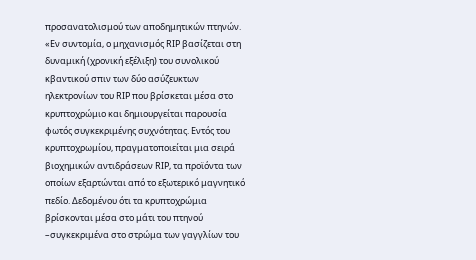προσανατολισμού των αποδημητικών πτηνών.
«Εν συντομία, ο μηχανισμός RIP βασίζεται στη δυναμική (χρονική εξέλιξη) του συνολικού κβαντικού σπιν των δύο ασύζευκτων ηλεκτρονίων του RIP που βρίσκεται μέσα στο κρυπτοχρώμιο και δημιουργείται παρουσία φωτός συγκεκριμένης συχνότητας. Εντός του κρυπτοχρωμίου, πραγματοποιείται μια σειρά βιοχημικών αντιδράσεων RIP, τα προϊόντα των οποίων εξαρτώνται από το εξωτερικό μαγνητικό πεδίο. Δεδομένου ότι τα κρυπτοχρώμια βρίσκονται μέσα στο μάτι του πτηνού –συγκεκριμένα στο στρώμα των γαγγλίων του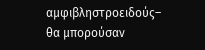αμφιβληστροειδούς– θα μπορούσαν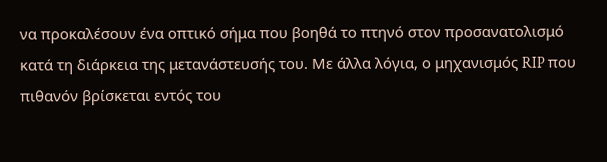να προκαλέσουν ένα οπτικό σήμα που βοηθά το πτηνό στον προσανατολισμό κατά τη διάρκεια της μετανάστευσής του. Με άλλα λόγια, ο μηχανισμός RIP που πιθανόν βρίσκεται εντός του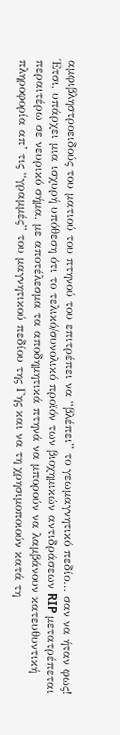αμφιβληστροειδούς του ματιού του πτηνού του επιτρέπει να “βλέπει” το γεωμαγνητικό πεδίο… σαν να ήταν φως! Έτσι, υπάρχει μια ισχυρή υπόθεση ότι το τελικό/συνολικό προϊόν των βιοχημικών αντιδράσεων RIP μετατρέπεται περαιτέρω σε νευρικό σήμα, με αποτέλεσμα τα αποδημητικά πτηνά να μπορούν να λαμβάνουν κατευθυντική πληροφορία απ’ τις “γραμμές” του μαγνητικού πεδίου της Γης και να τη χρησιμοποιούν κατά τη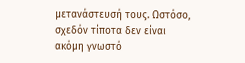μετανάστευσή τους. Ωστόσο, σχεδόν τίποτα δεν είναι ακόμη γνωστό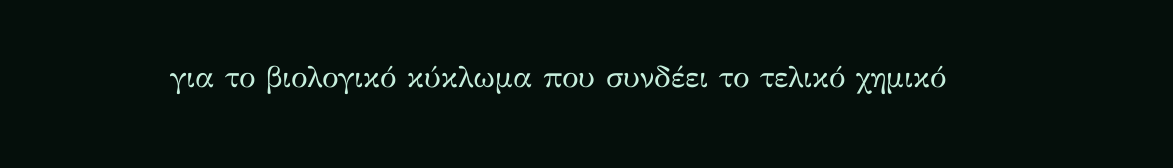για το βιολογικό κύκλωμα που συνδέει το τελικό χημικό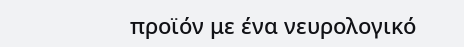προϊόν με ένα νευρολογικό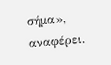σήμα», αναφέρει.